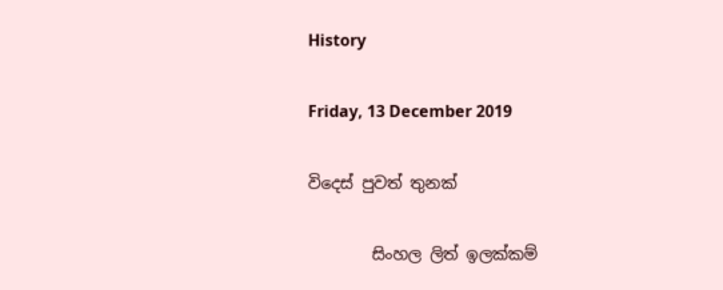History

Friday, 13 December 2019

විදෙස් පුවත් තුනක්

        සිංහල ලිත් ඉලක්කම්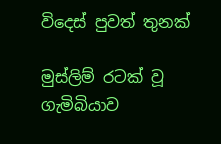විදෙස් පුවත් තුනක්

මුස්ලිම් රටක් වූ ගැමිබියාව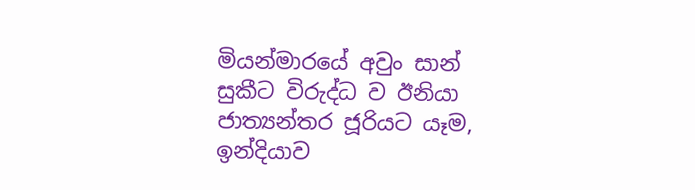මියන්මාරයේ අවුං සාන් සුකීට විරුද්ධ ව ඊනියා ජාත්‍යන්තර ජූරියට යෑම, ඉන්දියාව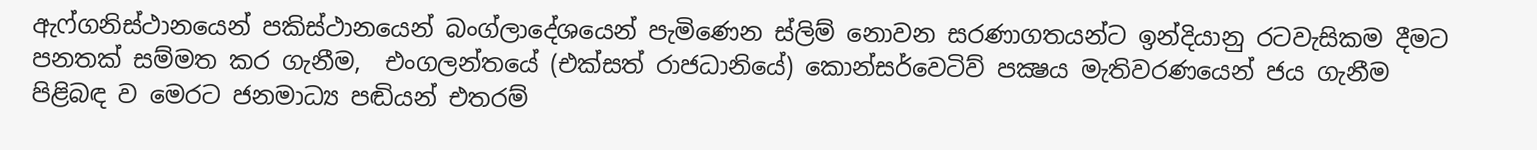ඇෆ්ගනිස්ථානයෙන් පකිස්ථානයෙන් බංග්ලාදේශයෙන් පැමිණෙන ස්ලිම් නොවන සරණාගතයන්ට ඉන්දියානු රටවැසිකම දීමට පනතක් සම්මත කර ගැනීම,  එංගලන්තයේ (එක්සත් රාජධානියේ) කොන්සර්වෙටිව් පක්‍ෂය මැතිවරණයෙන් ජය ගැනීම පිළිබඳ ව මෙරට ජනමාධ්‍ය පඬියන් එතරම්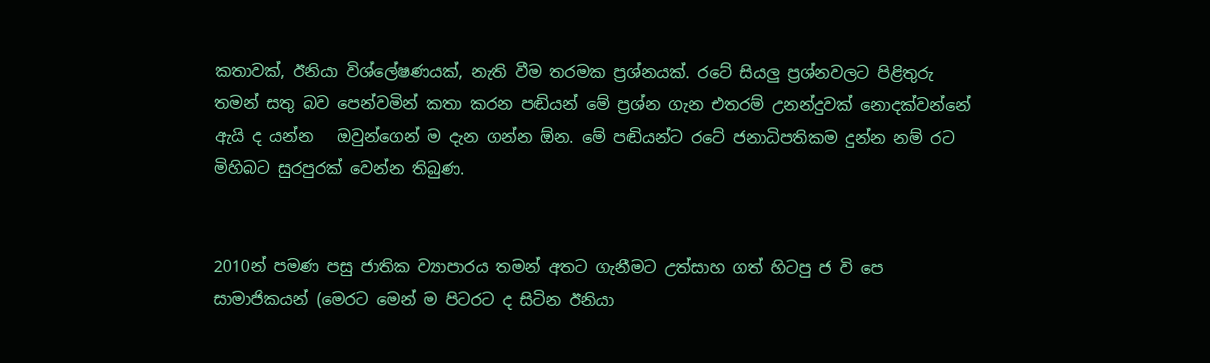කතාවක්, ඊනියා විශ්ලේෂණයක්, නැති වීම තරමක ප්‍රශ්නයක්. රටේ සියලු ප්‍රශ්නවලට පිළිතුරු තමන් සතු බව පෙන්වමින් කතා කරන පඬියන් මේ ප්‍රශ්න ගැන එතරම් උනන්දුවක් නොදක්වන්නේ ඇයි ද යන්න   ඔවුන්ගෙන් ම දැන ගන්න ඕන. මේ පඬියන්ට රටේ ජනාධිපතිකම දුන්න නම් රට මිහිබට සුරපුරක් වෙන්න තිබුණ.


2010න් පමණ පසු ජාතික ව්‍යාපාරය තමන් අතට ගැනීමට උත්සාහ ගත් හිටපු ජ වි පෙ සාමාජිකයන් (මෙරට මෙන් ම පිටරට ද සිටින ඊනියා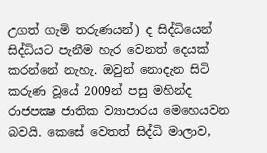උගත් ගැමි තරුණයන්) ද සිද්ධියෙන් සිද්ධියට පැනීම හැර වෙනත් දෙයක් කරන්නේ නැහැ. ඔවුන් නොදැන සිටි කරුණ වූයේ 2009න් පසු මහින්ද රාජපක්‍ෂ ජාතික ව්‍යාපාරය මෙහෙයවන බවයි. කෙසේ වෙතත් සිද්ධි මාලාව,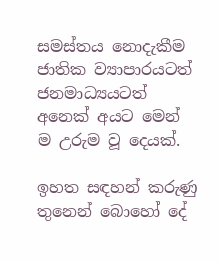සමස්තය නොදැකීම ජාතික ව්‍යාපාරයටත් ජනමාධ්‍යයටත් අනෙක් අයට මෙන් ම උරුම වූ දෙයක්.

ඉහත සඳහන් කරුණු තුනෙන් බොහෝ දේ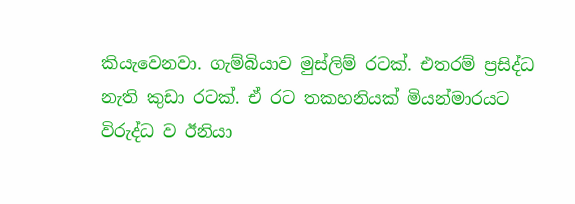කියැවෙනවා. ගැම්බියාව මුස්ලිම් රටක්. එතරම් ප්‍රසිද්ධ නැති කුඩා රටක්. ඒ රට තකහනියක් මියන්මාරයට විරුද්ධ ව ඊනියා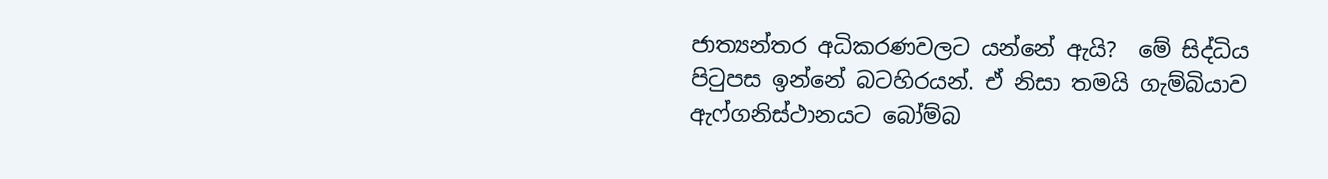ජාත්‍යන්තර අධිකරණවලට යන්නේ ඇයි?  මේ සිද්ධිය පිටුපස ඉන්නේ බටහිරයන්. ඒ නිසා තමයි ගැම්බියාව ඇෆ්ගනිස්ථානයට බෝම්බ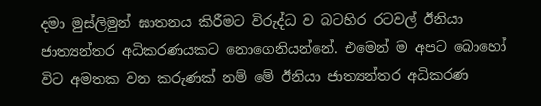දමා මුස්ලිමුන් ඝාතනය කිරීමට විරුද්ධ ව බටහිර රටවල් ඊනියා ජාත්‍යන්තර අධිකරණයකට නොගෙනියන්නේ. එමෙන් ම අපට බොහෝ විට අමතක වන කරුණක් නම් මේ ඊනියා ජාත්‍යන්තර අධිකරණ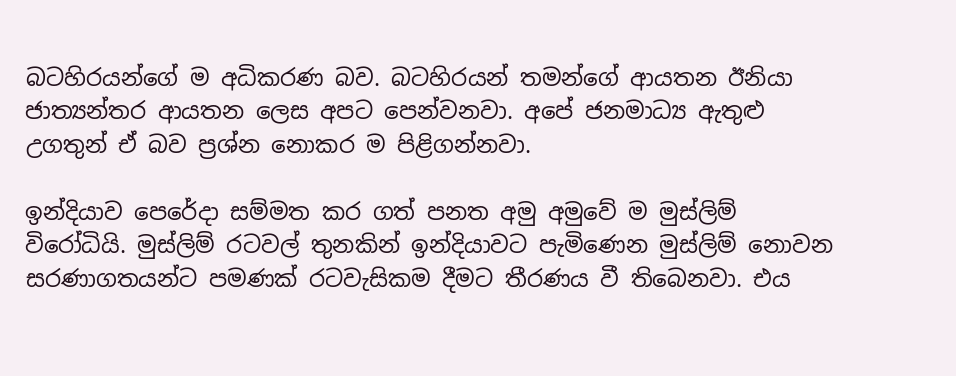බටහිරයන්ගේ ම අධිකරණ බව. බටහිරයන් තමන්ගේ ආයතන ඊනියා ජාත්‍යන්තර ආයතන ලෙස අපට පෙන්වනවා. අපේ ජනමාධ්‍ය ඇතුළු උගතුන් ඒ බව ප්‍රශ්න නොකර ම පිළිගන්නවා.

ඉන්දියාව පෙරේදා සම්මත කර ගත් පනත අමු අමුවේ ම මුස්ලිම් විරෝධියි. මුස්ලිම් රටවල් තුනකින් ඉන්දියාවට පැමිණෙන මුස්ලිම් නොවන සරණාගතයන්ට පමණක් රටවැසිකම දීමට තීරණය වී තිබෙනවා. එය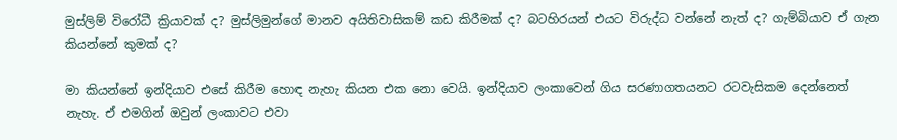මුස්ලිම් විරෝධී ක්‍රියාවක් ද? මුස්ලිමුන්ගේ මානව අයිතිවාසිකම් කඩ කිරීමක් ද? බටහිරයන් එයට විරුද්ධ වන්නේ නැත් ද? ගැම්බියාව ඒ ගැන කියන්නේ කුමක් ද?

මා කියන්නේ ඉන්දියාව එසේ කිරීම හොඳ නැහැ කියන එක නො වෙයි. ඉන්දියාව ලංකාවෙන් ගිය සරණාගතයනට රටවැසිකම දෙන්නෙත් නැහැ. ඒ එමගින් ඔවුන් ලංකාවට එවා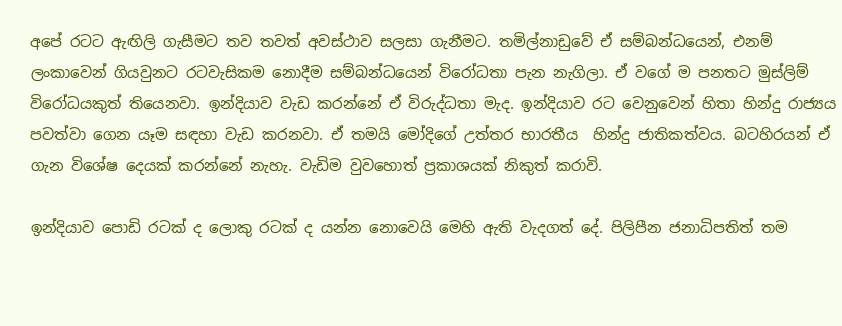අපේ රටට ඇඟිලි ගැසීමට තව තවත් අවස්ථාව සලසා ගැනීමට. තමිල්නාඩුවේ ඒ සම්බන්ධයෙන්, එනම් ලංකාවෙන් ගියවුනට රටවැසිකම නොදීම සම්බන්ධයෙන් විරෝධතා පැන නැගිලා. ඒ වගේ ම පනතට මුස්ලිම් විරෝධයකුත් තියෙනවා. ඉන්දියාව වැඩ කරන්නේ ඒ විරුද්ධතා මැද. ඉන්දියාව රට වෙනුවෙන් හිතා හින්දු රාජ්‍යය පවත්වා ගෙන යෑම සඳහා වැඩ කරනවා. ඒ තමයි මෝදිගේ උත්තර භාරතීය  හින්දු ජාතිකත්වය. බටහිරයන් ඒ ගැන විශේෂ දෙයක් කරන්නේ නැහැ. වැඩිම වුවහොත් ප්‍රකාශයක් නිකුත් කරාවි.

ඉන්දියාව පොඩි රටක් ද ලොකු රටක් ද යන්න නොවෙයි මෙහි ඇති වැදගත් දේ. පිලිපීන ජනාධිපතිත් තම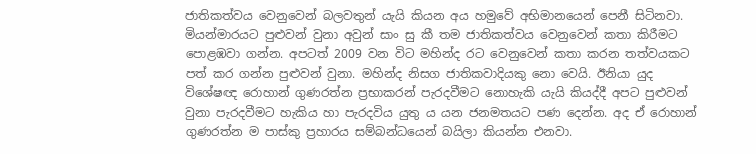ජාතිකත්වය වෙනුවෙන් බලවතුන් යැයි කියන අය හමුවේ අභිමානයෙන් පෙනී සිටිනවා. මියන්මාරයට පුළුවන් වුනා අවුන් සාං සු කී තම ජාතිකත්වය වෙනුවෙන් කතා කිරීමට පොළඹවා ගන්න. අපටත් 2009 වන විට මහින්ද රට වෙනුවෙන් කතා කරන තත්වයකට පත් කර ගන්න පුළුවන් වුනා. මහින්ද නිසග ජාතිකවාදියකු නො වෙයි. ඊනියා යුද විශේෂඥ රොහාන් ගුණරත්න ප්‍රභාකරන් පැරදවීමට නොහැකි යැයි කියද්දී අපට පුළුවන් වුනා පැරදවීමට හැකිය හා පැරදවිය යුතු ය යන ජනමතයට පණ දෙන්න. අද ඒ රොහාන් ගුණරත්න ම පාස්කු ප්‍රහාරය සම්බන්ධයෙන් බයිලා කියන්න එනවා.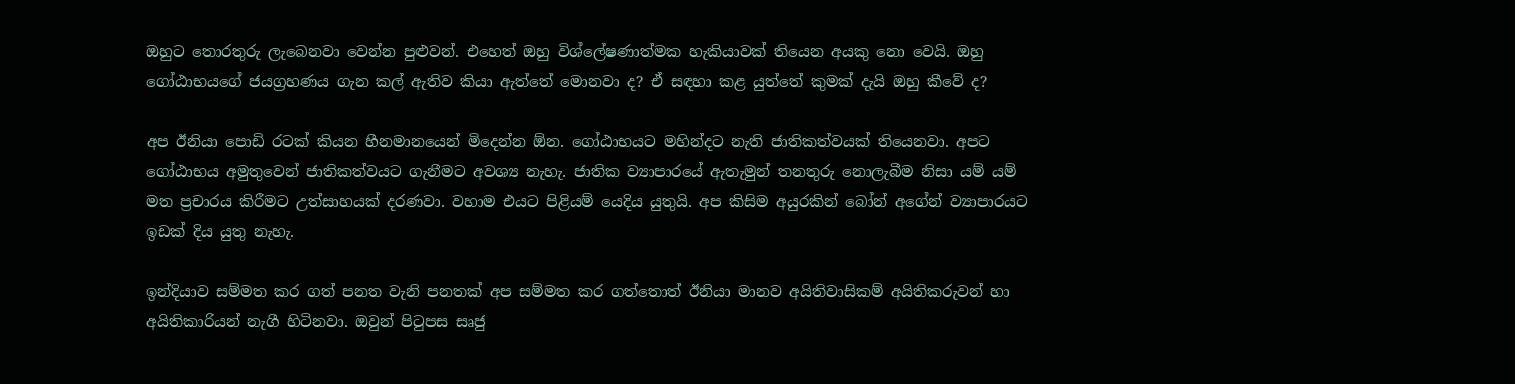ඔහුට තොරතුරු ලැබෙනවා වෙන්න පුළුවන්. එහෙත් ඔහු විශ්ලේෂණාත්මක හැකියාවක් තියෙන අයකු නො වෙයි. ඔහු ගෝඨාභයගේ ජයග්‍රහණය ගැන කල් ඇතිව කියා ඇත්තේ මොනවා ද? ඒ සඳහා කළ යුත්තේ කුමක් දැයි ඔහු කීවේ ද?

අප ඊනියා පොඩි රටක් කියන හීනමානයෙන් මිදෙන්න ඕන. ගෝඨාභයට මහින්දට නැති ජාතිකත්වයක් තියෙනවා. අපට ගෝඨාභය අමුතුවෙන් ජාතිකත්වයට ගැනීමට අවශ්‍ය නැහැ. ජාතික ව්‍යාපාරයේ ඇතැමුන් තනතුරු නොලැබීම නිසා යම් යම් මත ප්‍රචාරය කිරීමට උත්සාහයක් දරණවා. වහාම එයට පිළියම් යෙදිය යුතුයි. අප කිසිම අයුරකින් බෝන් අගේන් ව්‍යාපාරයට ඉඩක් දිය යුතු නැහැ.

ඉන්දියාව සම්මත කර ගත් පනත වැනි පනතක් අප සම්මත කර ගත්තොත් ඊනියා මානව අයිතිවාසිකම් අයිතිකරුවන් හා අයිතිකාරියන් නැගී හිටිනවා. ඔවුන් පිටුපස සෘජු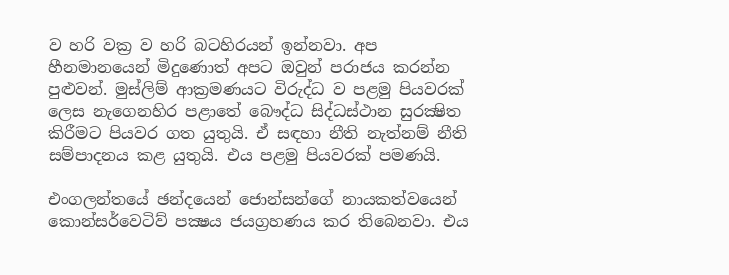ව හරි වක්‍ර ව හරි බටහිරයන් ඉන්නවා. අප හීනමානයෙන් මිදුණොත් අපට ඔවුන් පරාජය කරන්න පුළුවන්. මුස්ලිම් ආක්‍රමණයට විරුද්ධ ව පළමු පියවරක් ලෙස නැගෙනහිර පළාතේ බෞද්ධ සිද්ධස්ථාන සුරක්‍ෂිත කිරීමට පියවර ගත යුතුයි. ඒ සඳහා නීති නැත්නම් නීති සම්පාදනය කළ යුතුයි. එය පළමු පියවරක් පමණයි.

එංගලන්තයේ ඡන්දයෙන් ජොන්සන්ගේ නායකත්වයෙන් කොන්සර්වෙටිව් පක්‍ෂය ජයග්‍රහණය කර තිබෙනවා. එය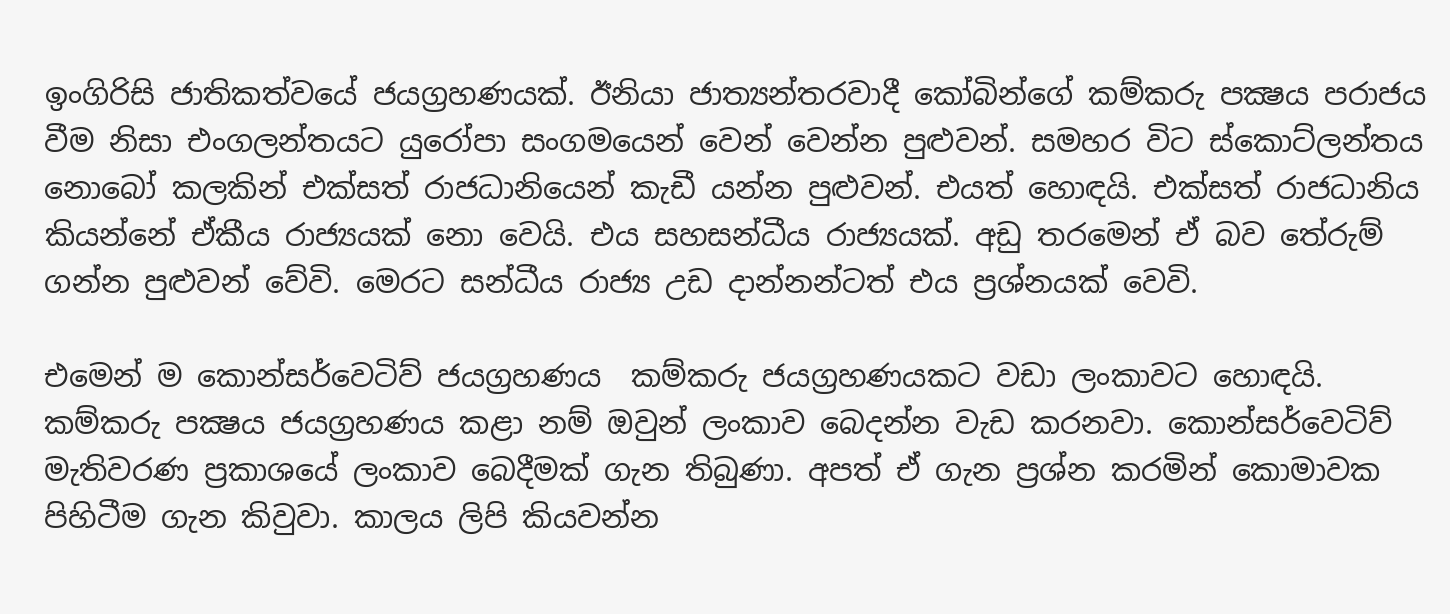ඉංගිරිසි ජාතිකත්වයේ ජයග්‍රහණයක්. ඊනියා ජාත්‍යන්තරවාදී කෝබින්ගේ කම්කරු පක්‍ෂය පරාජය වීම නිසා එංගලන්තයට යුරෝපා සංගමයෙන් වෙන් වෙන්න පුළුවන්. සමහර විට ස්කොට්ලන්තය නොබෝ කලකින් එක්සත් රාජධානියෙන් කැඩී යන්න පුළුවන්. එයත් හොඳයි. එක්සත් රාජධානිය කියන්නේ ඒකීය රාජ්‍යයක් නො වෙයි. එය සහසන්ධීය රාජ්‍යයක්. අඩු තරමෙන් ඒ බව තේරුම් ගන්න පුළුවන් වේවි. මෙරට සන්ධීය රාජ්‍ය උඩ දාන්නන්ටත් එය ප්‍රශ්නයක් වෙවි.

එමෙන් ම කොන්සර්වෙටිව් ජයග්‍රහණය  කම්කරු ජයග්‍රහණයකට වඩා ලංකාවට හොඳයි. කම්කරු පක්‍ෂය ජයග්‍රහණය කළා නම් ඔවුන් ලංකාව බෙදන්න වැඩ කරනවා. කොන්සර්වෙටිව් මැතිවරණ ප්‍රකාශයේ ලංකාව බෙදීමක් ගැන තිබුණා. අපත් ඒ ගැන ප්‍රශ්න කරමින් කොමාවක පිහිටීම ගැන කිවුවා. කාලය ලිපි කියවන්න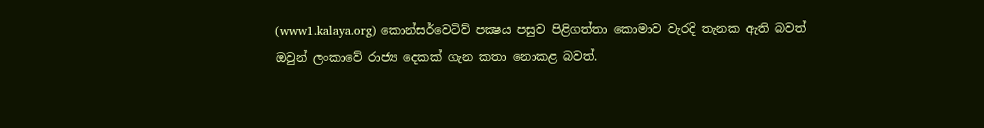(www1.kalaya.org) කොන්සර්වෙටිව් පක්‍ෂය පසුව පිළිගත්තා කොමාව වැරදි තැනක ඇති බවත් ඔවුන් ලංකාවේ රාජ්‍ය දෙකක් ගැන කතා නොකළ බවත්.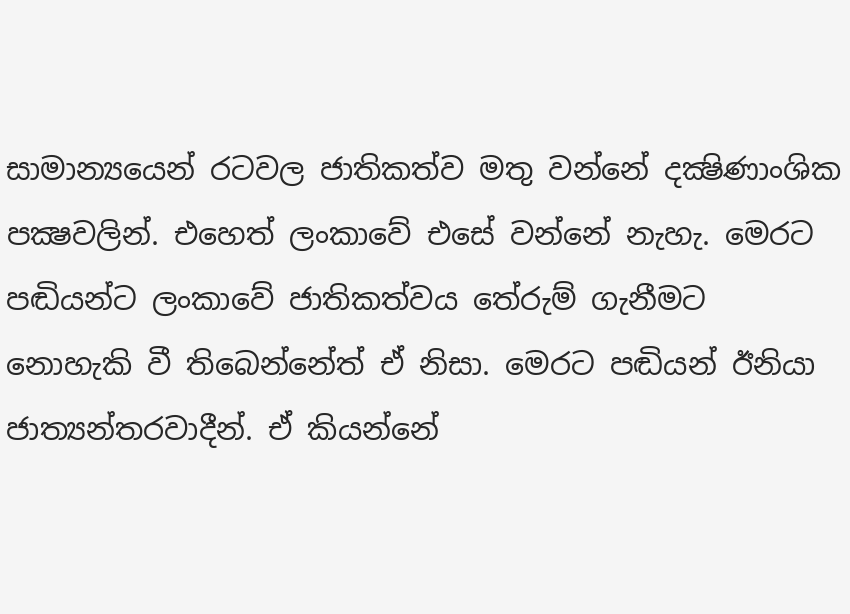සාමාන්‍යයෙන් රටවල ජාතිකත්ව මතු වන්නේ දක්‍ෂිණාංශික පක්‍ෂවලින්. එහෙත් ලංකාවේ එසේ වන්නේ නැහැ. මෙරට පඬියන්ට ලංකාවේ ජාතිකත්වය තේරුම් ගැනීමට නොහැකි වී තිබෙන්නේත් ඒ නිසා. මෙරට පඬියන් ඊනියා ජාත්‍යන්තරවාදීන්. ඒ කියන්නේ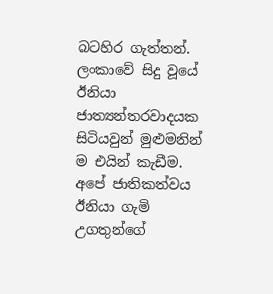බටහිර ගැත්තන්. ලංකාවේ සිදු වූයේ ඊනියා ජාත්‍යන්තරවාදයක සිටියවුන් මුළුමනින් ම එයින් කැඩීම. අපේ ජාතිකත්වය ඊනියා ගැමි උගතුන්ගේ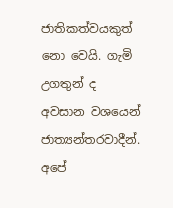ජාතිකත්වයකුත් නො වෙයි. ගැමි උගතුන් ද අවසාන වශයෙන් ජාත්‍යන්තරවාදීන්. අපේ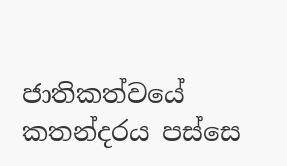ජාතිකත්වයේ කතන්දරය පස්සෙ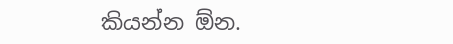කියන්න ඕන.